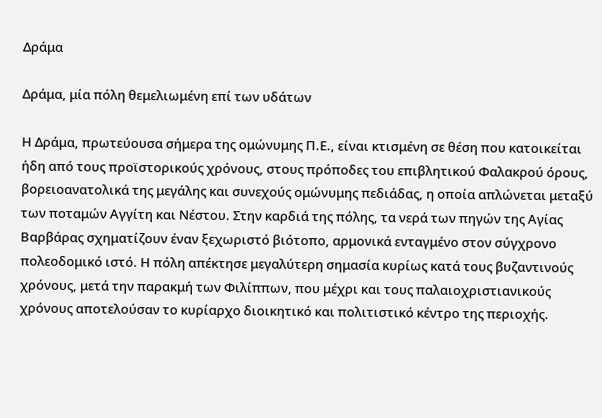Δράμα

Δράμα, μία πόλη θεμελιωμένη επί των υδάτων

Η Δράμα, πρωτεύουσα σήμερα της ομώνυμης Π.Ε., είναι κτισμένη σε θέση που κατοικείται ήδη από τους προϊστορικούς χρόνους, στους πρόποδες του επιβλητικού Φαλακρού όρους, βορειοανατολικά της μεγάλης και συνεχούς ομώνυμης πεδιάδας, η οποία απλώνεται μεταξύ των ποταμών Αγγίτη και Νέστου. Στην καρδιά της πόλης, τα νερά των πηγών της Αγίας Βαρβάρας σχηματίζουν έναν ξεχωριστό βιότοπο, αρμονικά ενταγμένο στον σύγχρονο πολεοδομικό ιστό. Η πόλη απέκτησε μεγαλύτερη σημασία κυρίως κατά τους βυζαντινούς χρόνους, μετά την παρακμή των Φιλίππων, που μέχρι και τους παλαιοχριστιανικούς χρόνους αποτελούσαν το κυρίαρχο διοικητικό και πολιτιστικό κέντρο της περιοχής.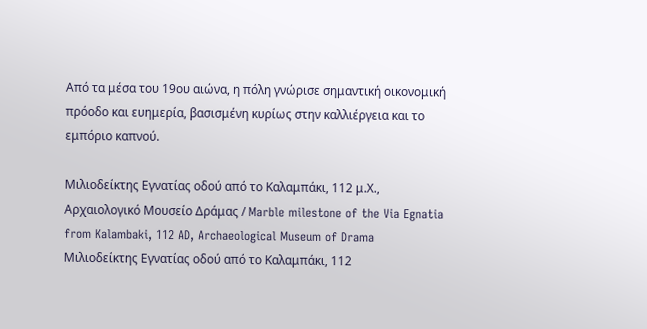Από τα μέσα του 19ου αιώνα, η πόλη γνώρισε σημαντική οικονομική πρόοδο και ευημερία, βασισμένη κυρίως στην καλλιέργεια και το εμπόριο καπνού.

Μιλιοδείκτης Εγνατίας οδού από το Καλαμπάκι, 112 μ.Χ., Αρχαιολογικό Μουσείο Δράμας / Marble milestone of the Via Egnatia from Kalambaki, 112 AD, Archaeological Museum of Drama
Μιλιοδείκτης Εγνατίας οδού από το Καλαμπάκι, 112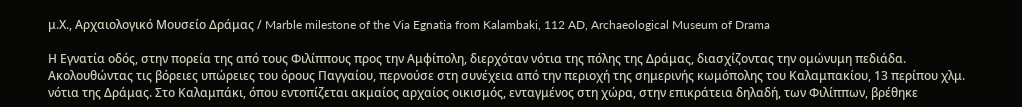μ.Χ., Αρχαιολογικό Μουσείο Δράμας / Marble milestone of the Via Egnatia from Kalambaki, 112 AD, Archaeological Museum of Drama

Η Εγνατία οδός, στην πορεία της από τους Φιλίππους προς την Αμφίπολη, διερχόταν νότια της πόλης της Δράμας, διασχίζοντας την ομώνυμη πεδιάδα. Ακολουθώντας τις βόρειες υπώρειες του όρους Παγγαίου, περνούσε στη συνέχεια από την περιοχή της σημερινής κωμόπολης του Καλαμπακίου, 13 περίπου χλμ. νότια της Δράμας. Στο Καλαμπάκι, όπου εντοπίζεται ακμαίος αρχαίος οικισμός, ενταγμένος στη χώρα, στην επικράτεια δηλαδή, των Φιλίππων, βρέθηκε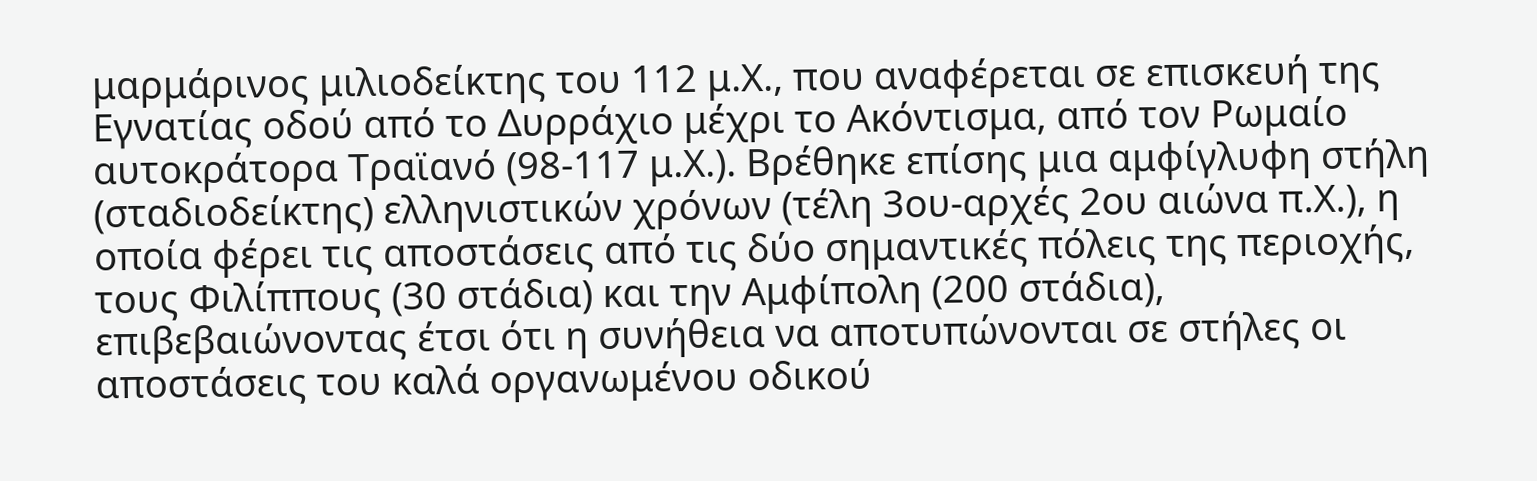μαρμάρινος μιλιοδείκτης του 112 μ.Χ., που αναφέρεται σε επισκευή της Εγνατίας οδού από το Δυρράχιο μέχρι το Ακόντισμα, από τον Ρωμαίο αυτοκράτορα Τραϊανό (98-117 μ.Χ.). Βρέθηκε επίσης μια αμφίγλυφη στήλη (σταδιοδείκτης) ελληνιστικών χρόνων (τέλη 3ου-αρχές 2ου αιώνα π.Χ.), η οποία φέρει τις αποστάσεις από τις δύο σημαντικές πόλεις της περιοχής, τους Φιλίππους (30 στάδια) και την Αμφίπολη (200 στάδια), επιβεβαιώνοντας έτσι ότι η συνήθεια να αποτυπώνονται σε στήλες οι αποστάσεις του καλά οργανωμένου οδικού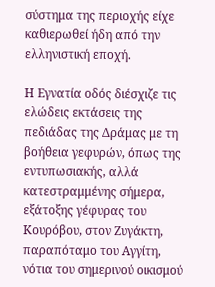σύστημα της περιοχής είχε καθιερωθεί ήδη από την ελληνιστική εποχή.

Η Εγνατία οδός διέσχιζε τις ελώδεις εκτάσεις της πεδιάδας της Δράμας με τη βοήθεια γεφυρών, όπως της εντυπωσιακής, αλλά κατεστραμμένης σήμερα, εξάτοξης γέφυρας του Κουρόβου, στον Ζυγάκτη, παραπόταμο του Αγγίτη, νότια του σημερινού οικισμού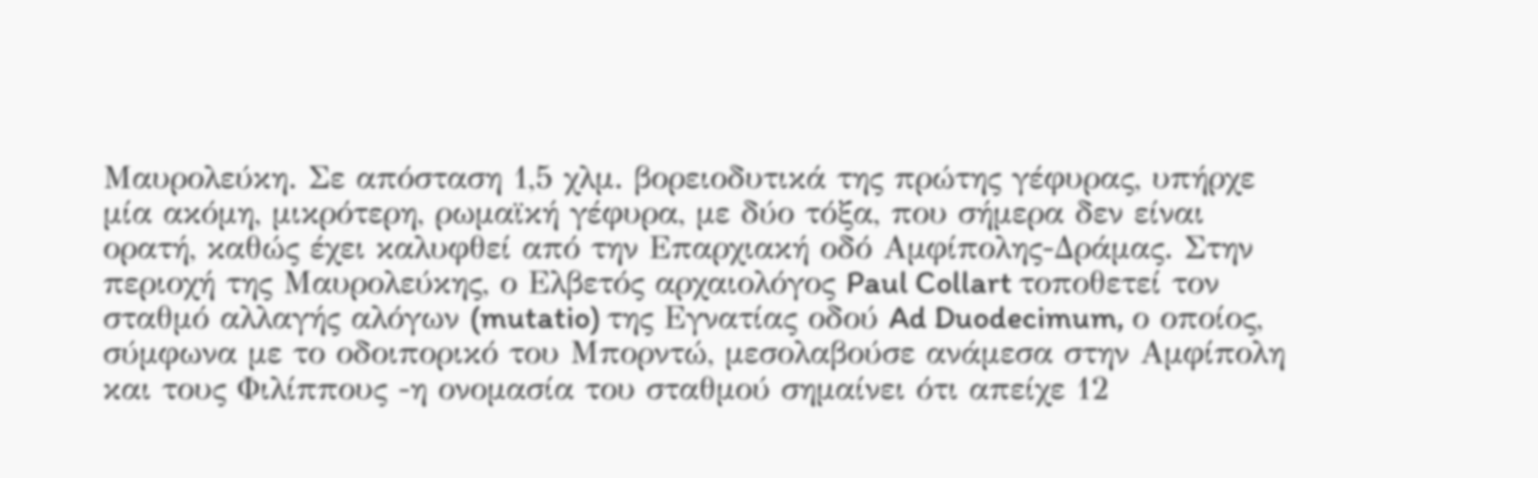Μαυρολεύκη. Σε απόσταση 1,5 χλμ. βορειοδυτικά της πρώτης γέφυρας, υπήρχε μία ακόμη, μικρότερη, ρωμαϊκή γέφυρα, με δύο τόξα, που σήμερα δεν είναι ορατή, καθώς έχει καλυφθεί από την Επαρχιακή οδό Αμφίπολης-Δράμας. Στην περιοχή της Μαυρολεύκης, ο Ελβετός αρχαιολόγος Paul Collart τοποθετεί τον σταθμό αλλαγής αλόγων (mutatio) της Εγνατίας οδού Ad Duodecimum, ο οποίος, σύμφωνα με το οδοιπορικό του Μπορντώ, μεσολαβούσε ανάμεσα στην Αμφίπολη και τους Φιλίππους -η ονομασία του σταθμού σημαίνει ότι απείχε 12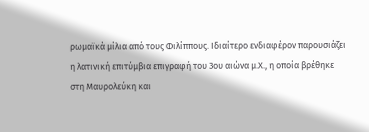ρωμαϊκά μίλια από τους Φιλίππους. Ιδιαίτερο ενδιαφέρον παρουσιάζει η λατινική επιτύμβια επιγραφή του 3ου αιώνα μ.Χ., η οποία βρέθηκε στη Μαυρολεύκη και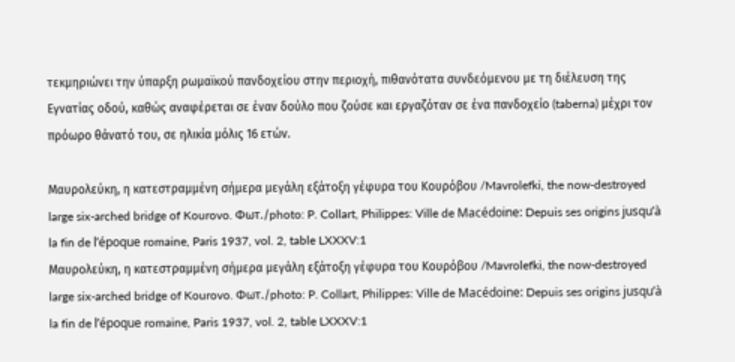τεκμηριώνει την ύπαρξη ρωμαϊκού πανδοχείου στην περιοχή, πιθανότατα συνδεόμενου με τη διέλευση της Εγνατίας οδού, καθώς αναφέρεται σε έναν δούλο που ζούσε και εργαζόταν σε ένα πανδοχείο (taberna) μέχρι τον πρόωρο θάνατό του, σε ηλικία μόλις 16 ετών.

Μαυρολεύκη, η κατεστραμμένη σήμερα μεγάλη εξάτοξη γέφυρα του Κουρόβου /Mavrolefki, the now-destroyed large six-arched bridge of Kourovo. Φωτ./photo: P. Collart, Philippes: Ville de Macédoine: Depuis ses origins jusqu’à la fin de l’époque romaine, Paris 1937, vol. 2, table LXXXV:1
Μαυρολεύκη, η κατεστραμμένη σήμερα μεγάλη εξάτοξη γέφυρα του Κουρόβου /Mavrolefki, the now-destroyed large six-arched bridge of Kourovo. Φωτ./photo: P. Collart, Philippes: Ville de Macédoine: Depuis ses origins jusqu’à la fin de l’époque romaine, Paris 1937, vol. 2, table LXXXV:1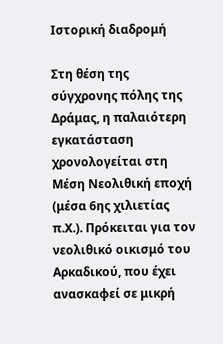Ιστορική διαδρομή

Στη θέση της σύγχρονης πόλης της Δράμας, η παλαιότερη εγκατάσταση χρονολογείται στη Μέση Νεολιθική εποχή (μέσα 6ης χιλιετίας π.Χ.). Πρόκειται για τον νεολιθικό οικισμό του Αρκαδικού, που έχει ανασκαφεί σε μικρή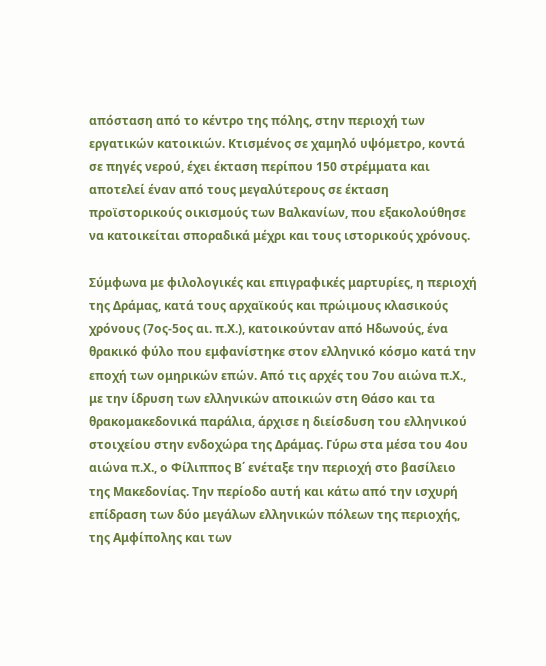απόσταση από το κέντρο της πόλης, στην περιοχή των εργατικών κατοικιών. Κτισμένος σε χαμηλό υψόμετρο, κοντά σε πηγές νερού, έχει έκταση περίπου 150 στρέμματα και αποτελεί έναν από τους μεγαλύτερους σε έκταση προϊστορικούς οικισμούς των Βαλκανίων, που εξακολούθησε να κατοικείται σποραδικά μέχρι και τους ιστορικούς χρόνους.

Σύμφωνα με φιλολογικές και επιγραφικές μαρτυρίες, η περιοχή της Δράμας, κατά τους αρχαϊκούς και πρώιμους κλασικούς χρόνους (7ος-5ος αι. π.Χ.), κατοικούνταν από Ηδωνούς, ένα θρακικό φύλο που εμφανίστηκε στον ελληνικό κόσμο κατά την εποχή των ομηρικών επών. Από τις αρχές του 7ου αιώνα π.Χ., με την ίδρυση των ελληνικών αποικιών στη Θάσο και τα θρακομακεδονικά παράλια, άρχισε η διείσδυση του ελληνικού στοιχείου στην ενδοχώρα της Δράμας. Γύρω στα μέσα του 4ου αιώνα π.Χ., ο Φίλιππος Β΄ ενέταξε την περιοχή στο βασίλειο της Μακεδονίας. Την περίοδο αυτή και κάτω από την ισχυρή επίδραση των δύο μεγάλων ελληνικών πόλεων της περιοχής, της Αμφίπολης και των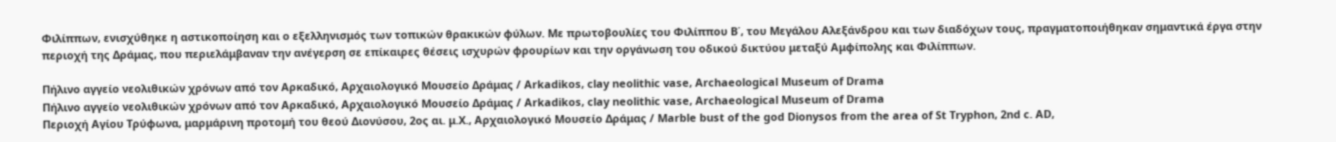Φιλίππων, ενισχύθηκε η αστικοποίηση και ο εξελληνισμός των τοπικών θρακικών φύλων. Με πρωτοβουλίες του Φιλίππου Β΄, του Μεγάλου Αλεξάνδρου και των διαδόχων τους, πραγματοποιήθηκαν σημαντικά έργα στην περιοχή της Δράμας, που περιελάμβαναν την ανέγερση σε επίκαιρες θέσεις ισχυρών φρουρίων και την οργάνωση του οδικού δικτύου μεταξύ Αμφίπολης και Φιλίππων.

Πήλινο αγγείο νεολιθικών χρόνων από τον Αρκαδικό, Αρχαιολογικό Μουσείο Δράμας / Arkadikos, clay neolithic vase, Archaeological Museum of Drama
Πήλινο αγγείο νεολιθικών χρόνων από τον Αρκαδικό, Αρχαιολογικό Μουσείο Δράμας / Arkadikos, clay neolithic vase, Archaeological Museum of Drama
Περιοχή Αγίου Τρύφωνα, μαρμάρινη προτομή του θεού Διονύσου, 2ος αι. μ.Χ., Αρχαιολογικό Μουσείο Δράμας / Marble bust of the god Dionysos from the area of St Tryphon, 2nd c. AD,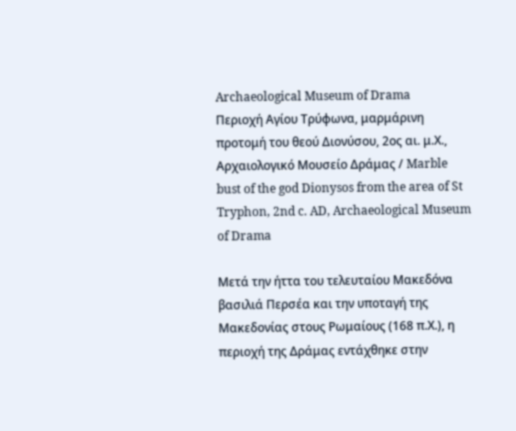Archaeological Museum of Drama
Περιοχή Αγίου Τρύφωνα, μαρμάρινη προτομή του θεού Διονύσου, 2ος αι. μ.Χ., Αρχαιολογικό Μουσείο Δράμας / Marble bust of the god Dionysos from the area of St Tryphon, 2nd c. AD, Archaeological Museum of Drama

Μετά την ήττα του τελευταίου Μακεδόνα βασιλιά Περσέα και την υποταγή της Μακεδονίας στους Ρωμαίους (168 π.Χ.), η περιοχή της Δράμας εντάχθηκε στην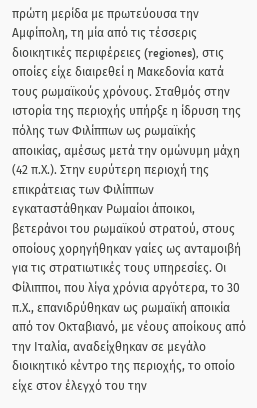πρώτη μερίδα με πρωτεύουσα την Αμφίπολη, τη μία από τις τέσσερις διοικητικές περιφέρειες (regiones), στις οποίες είχε διαιρεθεί η Μακεδονία κατά τους ρωμαϊκούς χρόνους. Σταθμός στην ιστορία της περιοχής υπήρξε η ίδρυση της πόλης των Φιλίππων ως ρωμαϊκής αποικίας, αμέσως μετά την ομώνυμη μάχη (42 π.Χ.). Στην ευρύτερη περιοχή της επικράτειας των Φιλίππων εγκαταστάθηκαν Ρωμαίοι άποικοι, βετεράνοι του ρωμαϊκού στρατού, στους οποίους χορηγήθηκαν γαίες ως ανταμοιβή για τις στρατιωτικές τους υπηρεσίες. Οι Φίλιπποι, που λίγα χρόνια αργότερα, το 30 π.Χ., επανιδρύθηκαν ως ρωμαϊκή αποικία από τον Οκταβιανό, με νέους αποίκους από την Ιταλία, αναδείχθηκαν σε μεγάλο διοικητικό κέντρο της περιοχής, το οποίο είχε στον έλεγχό του την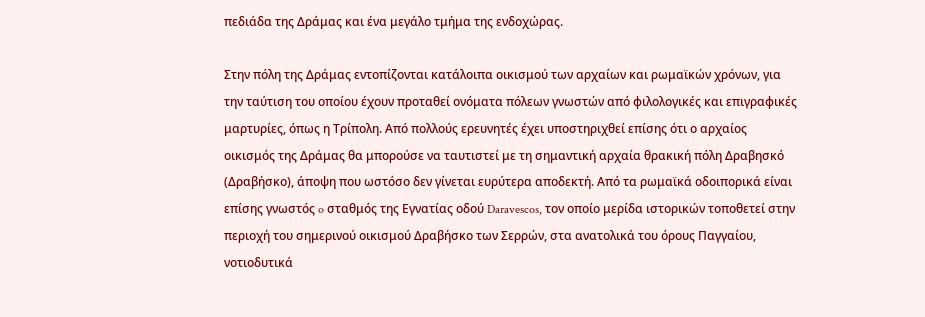πεδιάδα της Δράμας και ένα μεγάλο τμήμα της ενδοχώρας.

Στην πόλη της Δράμας εντοπίζονται κατάλοιπα οικισμού των αρχαίων και ρωμαϊκών χρόνων, για την ταύτιση του οποίου έχουν προταθεί ονόματα πόλεων γνωστών από φιλολογικές και επιγραφικές μαρτυρίες, όπως η Τρίπολη. Από πολλούς ερευνητές έχει υποστηριχθεί επίσης ότι ο αρχαίος οικισμός της Δράμας θα μπορούσε να ταυτιστεί με τη σημαντική αρχαία θρακική πόλη Δραβησκό (Δραβήσκο), άποψη που ωστόσο δεν γίνεται ευρύτερα αποδεκτή. Από τα ρωμαϊκά οδοιπορικά είναι επίσης γνωστός o σταθμός της Εγνατίας οδού Daravescos, τον οποίο μερίδα ιστορικών τοποθετεί στην περιοχή του σημερινού οικισμού Δραβήσκο των Σερρών, στα ανατολικά του όρους Παγγαίου, νοτιοδυτικά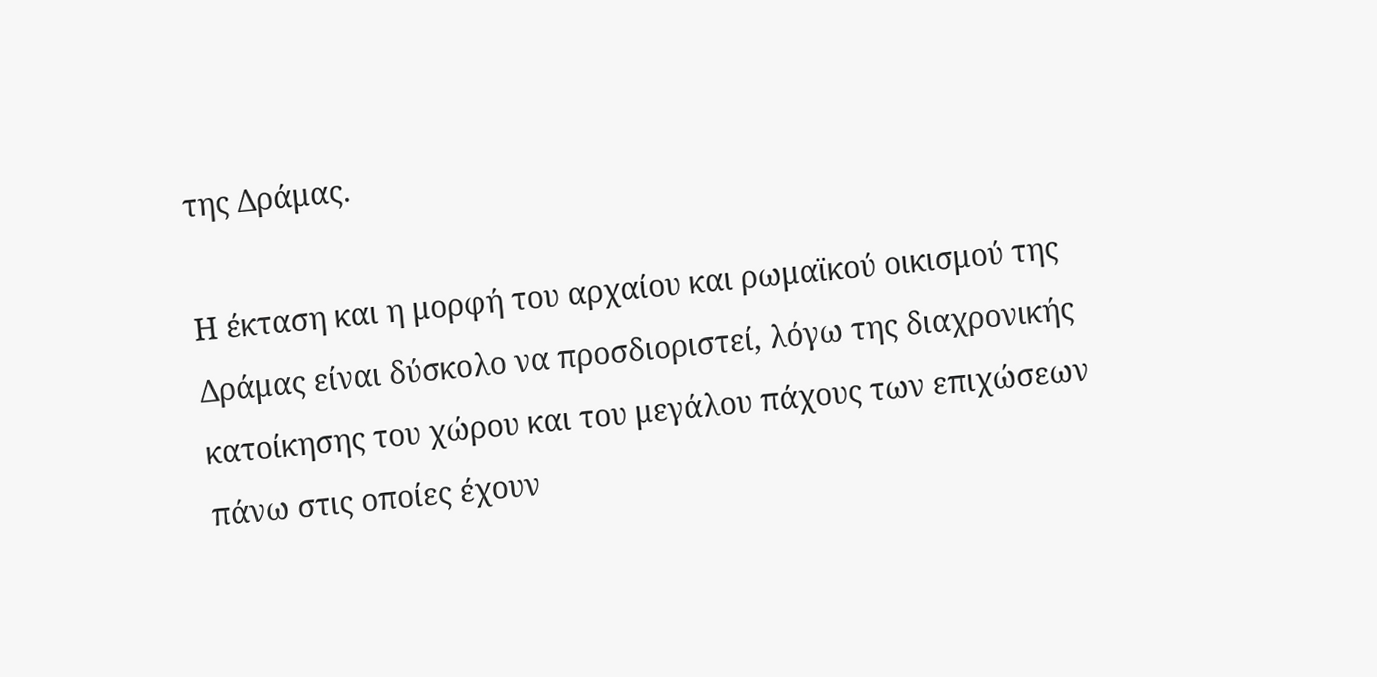της Δράμας.

Η έκταση και η μορφή του αρχαίου και ρωμαϊκού οικισμού της Δράμας είναι δύσκολο να προσδιοριστεί, λόγω της διαχρονικής κατοίκησης του χώρου και του μεγάλου πάχους των επιχώσεων πάνω στις οποίες έχουν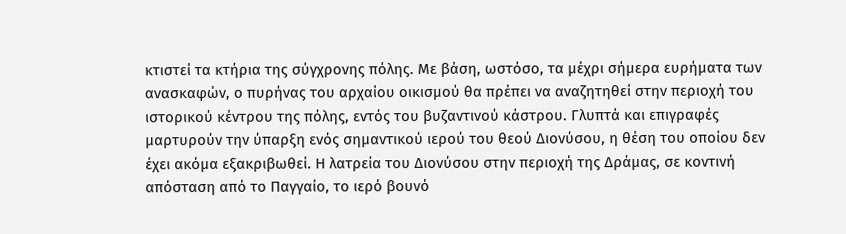κτιστεί τα κτήρια της σύγχρονης πόλης. Με βάση, ωστόσο, τα μέχρι σήμερα ευρήματα των ανασκαφών, ο πυρήνας του αρχαίου οικισμού θα πρέπει να αναζητηθεί στην περιοχή του ιστορικού κέντρου της πόλης, εντός του βυζαντινού κάστρου. Γλυπτά και επιγραφές μαρτυρούν την ύπαρξη ενός σημαντικού ιερού του θεού Διονύσου, η θέση του οποίου δεν έχει ακόμα εξακριβωθεί. Η λατρεία του Διονύσου στην περιοχή της Δράμας, σε κοντινή απόσταση από το Παγγαίο, το ιερό βουνό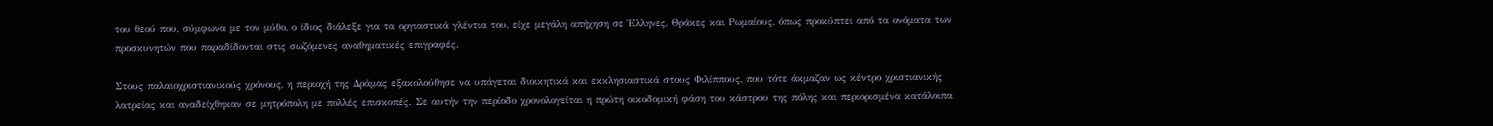του θεού που, σύμφωνα με τον μύθο, ο ίδιος διάλεξε για τα οργιαστικά γλέντια του, είχε μεγάλη απήχηση σε Έλληνες, Θράκες και Ρωμαίους, όπως προκύπτει από τα ονόματα των προσκυνητών που παραδίδονται στις σωζόμενες αναθηματικές επιγραφές.

Στους παλαιοχριστιανικούς χρόνους, η περιοχή της Δράμας εξακολούθησε να υπάγεται διοικητικά και εκκλησιαστικά στους Φιλίππους, που τότε άκμαζαν ως κέντρο χριστιανικής λατρείας και αναδείχθηκαν σε μητρόπολη με πολλές επισκοπές. Σε αυτήν την περίοδο χρονολογείται η πρώτη οικοδομική φάση του κάστρου της πόλης και περιορισμένα κατάλοιπα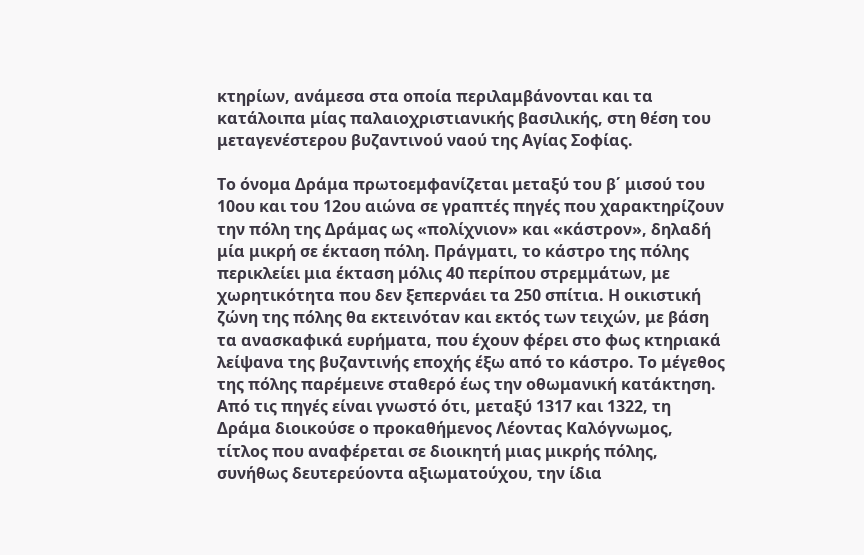κτηρίων, ανάμεσα στα οποία περιλαμβάνονται και τα κατάλοιπα μίας παλαιοχριστιανικής βασιλικής, στη θέση του μεταγενέστερου βυζαντινού ναού της Αγίας Σοφίας.

Το όνομα Δράμα πρωτοεμφανίζεται μεταξύ του β΄ μισού του 10ου και του 12ου αιώνα σε γραπτές πηγές που χαρακτηρίζουν την πόλη της Δράμας ως «πολίχνιον» και «κάστρον», δηλαδή μία μικρή σε έκταση πόλη. Πράγματι, το κάστρο της πόλης περικλείει μια έκταση μόλις 40 περίπου στρεμμάτων, με χωρητικότητα που δεν ξεπερνάει τα 250 σπίτια. Η οικιστική ζώνη της πόλης θα εκτεινόταν και εκτός των τειχών, με βάση τα ανασκαφικά ευρήματα, που έχουν φέρει στο φως κτηριακά λείψανα της βυζαντινής εποχής έξω από το κάστρο. Το μέγεθος της πόλης παρέμεινε σταθερό έως την οθωμανική κατάκτηση. Από τις πηγές είναι γνωστό ότι, μεταξύ 1317 και 1322, τη Δράμα διοικούσε ο προκαθήμενος Λέοντας Καλόγνωμος, τίτλος που αναφέρεται σε διοικητή μιας μικρής πόλης, συνήθως δευτερεύοντα αξιωματούχου, την ίδια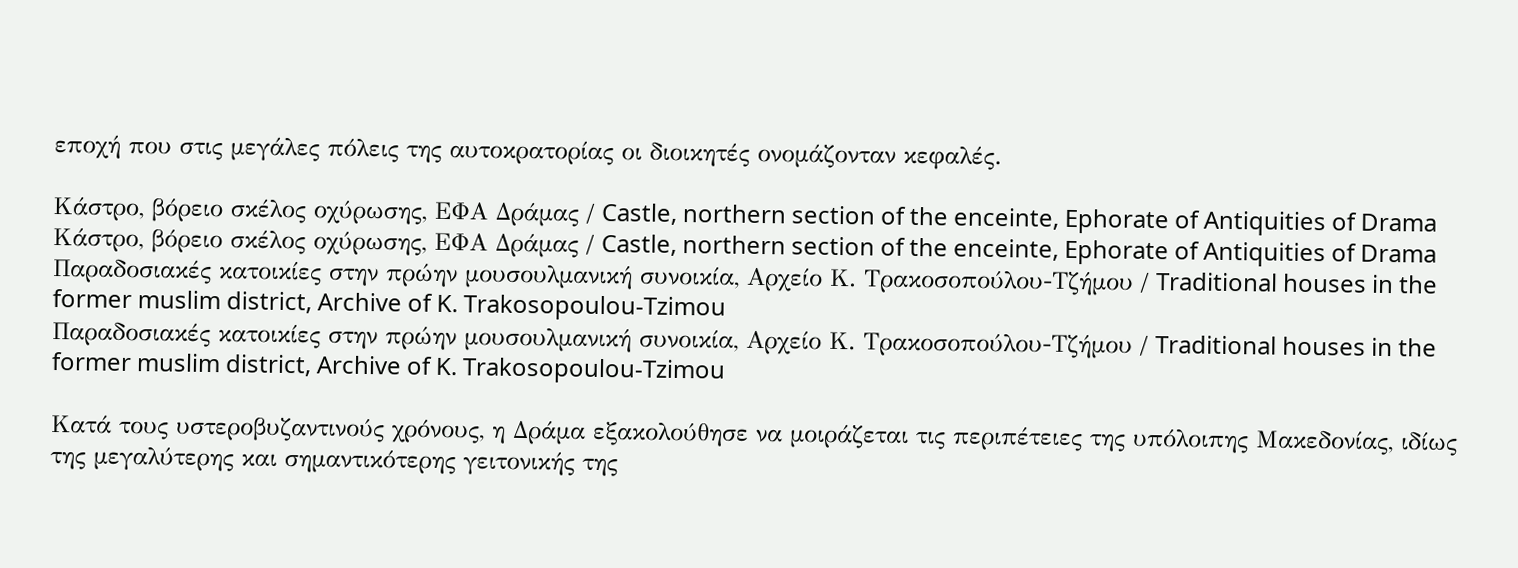εποχή που στις μεγάλες πόλεις της αυτοκρατορίας οι διοικητές ονομάζονταν κεφαλές.

Kάστρο, βόρειο σκέλος οχύρωσης, ΕΦΑ Δράμας / Castle, northern section of the enceinte, Ephorate of Antiquities of Drama
Kάστρο, βόρειο σκέλος οχύρωσης, ΕΦΑ Δράμας / Castle, northern section of the enceinte, Ephorate of Antiquities of Drama
Παραδοσιακές κατοικίες στην πρώην μουσουλμανική συνοικία, Αρχείο Κ. Τρακοσοπούλου-Τζήμου / Traditional houses in the former muslim district, Archive of K. Trakosopoulou-Tzimou
Παραδοσιακές κατοικίες στην πρώην μουσουλμανική συνοικία, Αρχείο Κ. Τρακοσοπούλου-Τζήμου / Traditional houses in the former muslim district, Archive of K. Trakosopoulou-Tzimou

Κατά τους υστεροβυζαντινούς χρόνους, η Δράμα εξακολούθησε να μοιράζεται τις περιπέτειες της υπόλοιπης Μακεδονίας, ιδίως της μεγαλύτερης και σημαντικότερης γειτονικής της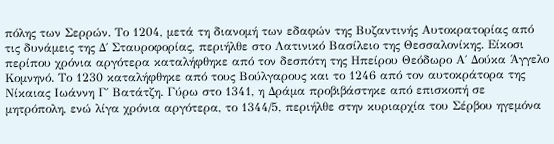πόλης των Σερρών. Το 1204, μετά τη διανομή των εδαφών της Βυζαντινής Αυτοκρατορίας από τις δυνάμεις της Δ΄ Σταυροφορίας, περιήλθε στο Λατινικό Βασίλειο της Θεσσαλονίκης. Είκοσι περίπου χρόνια αργότερα καταλήφθηκε από τον δεσπότη της Ηπείρου Θεόδωρο Α΄ Δούκα Άγγελο Κομνηνό. Το 1230 καταλήφθηκε από τους Βούλγαρους και το 1246 από τον αυτοκράτορα της Νίκαιας Ιωάννη Γ΄ Βατάτζη. Γύρω στο 1341, η Δράμα προβιβάστηκε από επισκοπή σε μητρόπολη, ενώ λίγα χρόνια αργότερα, το 1344/5, περιήλθε στην κυριαρχία του Σέρβου ηγεμόνα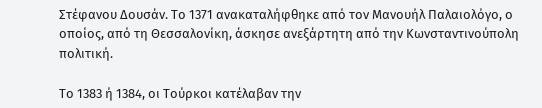Στέφανου Δουσάν. Το 1371 ανακαταλήφθηκε από τον Μανουήλ Παλαιολόγο, ο οποίος, από τη Θεσσαλονίκη, άσκησε ανεξάρτητη από την Κωνσταντινούπολη πολιτική.

Το 1383 ή 1384, οι Τούρκοι κατέλαβαν την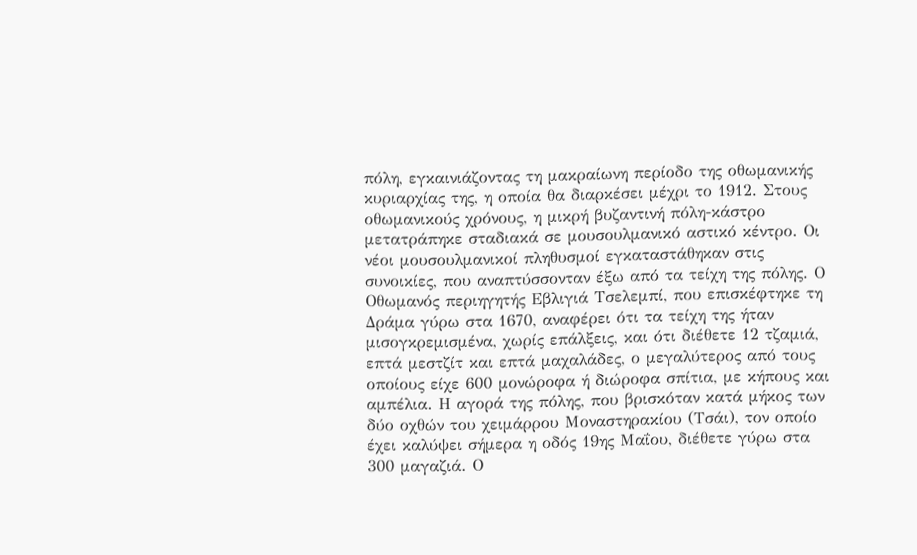πόλη, εγκαινιάζοντας τη μακραίωνη περίοδο της οθωμανικής κυριαρχίας της, η οποία θα διαρκέσει μέχρι το 1912. Στους οθωμανικούς χρόνους, η μικρή βυζαντινή πόλη-κάστρο μετατράπηκε σταδιακά σε μουσουλμανικό αστικό κέντρο. Οι νέοι μουσουλμανικοί πληθυσμοί εγκαταστάθηκαν στις συνοικίες, που αναπτύσσονταν έξω από τα τείχη της πόλης. Ο Οθωμανός περιηγητής Εβλιγιά Τσελεμπί, που επισκέφτηκε τη Δράμα γύρω στα 1670, αναφέρει ότι τα τείχη της ήταν μισογκρεμισμένα, χωρίς επάλξεις, και ότι διέθετε 12 τζαμιά, επτά μεστζίτ και επτά μαχαλάδες, ο μεγαλύτερος από τους οποίους είχε 600 μονώροφα ή διώροφα σπίτια, με κήπους και αμπέλια. Η αγορά της πόλης, που βρισκόταν κατά μήκος των δύο οχθών του χειμάρρου Μοναστηρακίου (Τσάι), τον οποίο έχει καλύψει σήμερα η οδός 19ης Μαΐου, διέθετε γύρω στα 300 μαγαζιά. Ο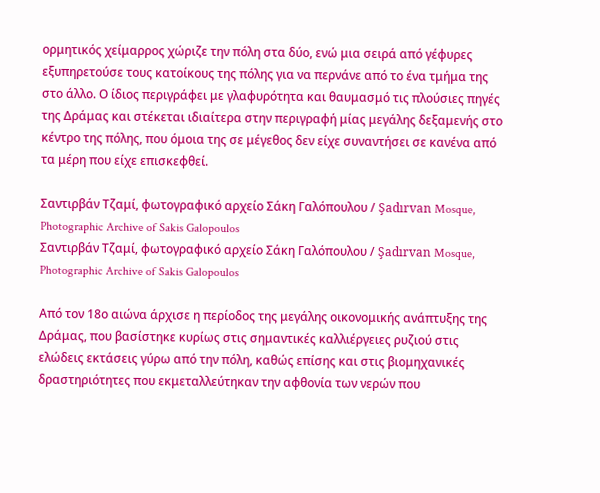ορμητικός χείμαρρος χώριζε την πόλη στα δύο, ενώ μια σειρά από γέφυρες εξυπηρετούσε τους κατοίκους της πόλης για να περνάνε από το ένα τμήμα της στο άλλο. Ο ίδιος περιγράφει με γλαφυρότητα και θαυμασμό τις πλούσιες πηγές της Δράμας και στέκεται ιδιαίτερα στην περιγραφή μίας μεγάλης δεξαμενής στο κέντρο της πόλης, που όμοια της σε μέγεθος δεν είχε συναντήσει σε κανένα από τα μέρη που είχε επισκεφθεί.

Σαντιρβάν Τζαμί, φωτογραφικό αρχείο Σάκη Γαλόπουλου / Şadırvan Mosque, Photographic Archive of Sakis Galopoulos
Σαντιρβάν Τζαμί, φωτογραφικό αρχείο Σάκη Γαλόπουλου / Şadırvan Mosque, Photographic Archive of Sakis Galopoulos

Από τον 18ο αιώνα άρχισε η περίοδος της μεγάλης οικονομικής ανάπτυξης της Δράμας, που βασίστηκε κυρίως στις σημαντικές καλλιέργειες ρυζιού στις ελώδεις εκτάσεις γύρω από την πόλη, καθώς επίσης και στις βιομηχανικές δραστηριότητες που εκμεταλλεύτηκαν την αφθονία των νερών που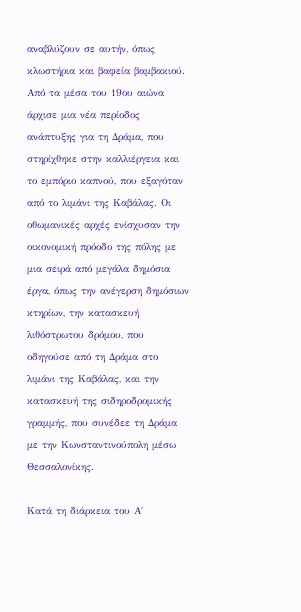αναβλύζουν σε αυτήν, όπως κλωστήρια και βαφεία βαμβακιού. Από τα μέσα του 19ου αιώνα άρχισε μια νέα περίοδος ανάπτυξης για τη Δράμα, που στηρίχθηκε στην καλλιέργεια και το εμπόριο καπνού, που εξαγόταν από το λιμάνι της Καβάλας. Οι οθωμανικές αρχές ενίσχυσαν την οικονομική πρόοδο της πόλης με μια σειρά από μεγάλα δημόσια έργα, όπως την ανέγερση δημόσιων κτηρίων, την κατασκευή λιθόστρωτου δρόμου, που οδηγούσε από τη Δράμα στο λιμάνι της Καβάλας, και την κατασκευή της σιδηροδρομικής γραμμής, που συνέδεε τη Δράμα με την Κωνσταντινούπολη μέσω Θεσσαλονίκης.

Κατά τη διάρκεια του Α΄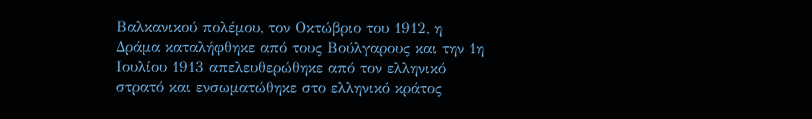Βαλκανικού πολέμου, τον Οκτώβριο του 1912, η Δράμα καταλήφθηκε από τους Βούλγαρους και την 1η Ιουλίου 1913 απελευθερώθηκε από τον ελληνικό στρατό και ενσωματώθηκε στο ελληνικό κράτος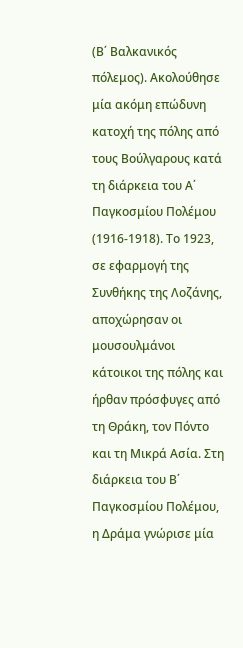(Β΄ Βαλκανικός πόλεμος). Ακολούθησε μία ακόμη επώδυνη κατοχή της πόλης από τους Βούλγαρους κατά τη διάρκεια του Α΄ Παγκοσμίου Πολέμου (1916-1918). Το 1923, σε εφαρμογή της Συνθήκης της Λοζάνης, αποχώρησαν οι μουσουλμάνοι κάτοικοι της πόλης και ήρθαν πρόσφυγες από τη Θράκη, τον Πόντο και τη Μικρά Ασία. Στη διάρκεια του Β΄ Παγκοσμίου Πολέμου, η Δράμα γνώρισε μία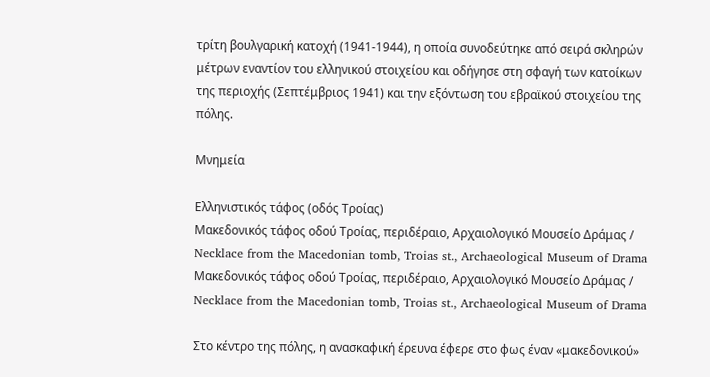τρίτη βουλγαρική κατοχή (1941-1944), η οποία συνοδεύτηκε από σειρά σκληρών μέτρων εναντίον του ελληνικού στοιχείου και οδήγησε στη σφαγή των κατοίκων της περιοχής (Σεπτέμβριος 1941) και την εξόντωση του εβραϊκού στοιχείου της πόλης.

Μνημεία

Ελληνιστικός τάφος (οδός Τροίας)
Mακεδονικός τάφος οδού Τροίας, περιδέραιο, Αρχαιολογικό Μουσείο Δράμας / Necklace from the Macedonian tomb, Troias st., Archaeological Museum of Drama
Mακεδονικός τάφος οδού Τροίας, περιδέραιο, Αρχαιολογικό Μουσείο Δράμας / Necklace from the Macedonian tomb, Troias st., Archaeological Museum of Drama

Στο κέντρο της πόλης, η ανασκαφική έρευνα έφερε στο φως έναν «μακεδονικού»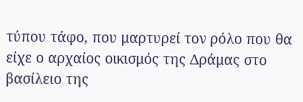τύπου τάφο, που μαρτυρεί τον ρόλο που θα είχε ο αρχαίος οικισμός της Δράμας στο βασίλειο της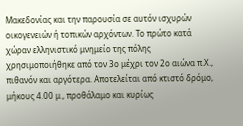Μακεδονίας και την παρουσία σε αυτόν ισχυρών οικογενειών ή τοπικών αρχόντων. Το πρώτο κατά χώραν ελληνιστικό μνημείο της πόλης χρησιμοποιήθηκε από τον 3ο μέχρι τον 2ο αιώνα π.Χ., πιθανόν και αργότερα. Αποτελείται από κτιστό δρόμο,  μήκους 4.00 μ., προθάλαμο και κυρίως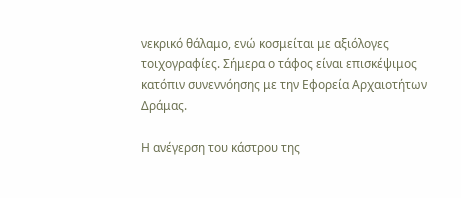νεκρικό θάλαμο, ενώ κοσμείται με αξιόλογες τοιχογραφίες. Σήμερα ο τάφος είναι επισκέψιμος κατόπιν συνεννόησης με την Εφορεία Αρχαιοτήτων Δράμας.

Η ανέγερση του κάστρου της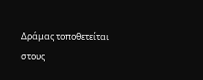Δράμας τοποθετείται στους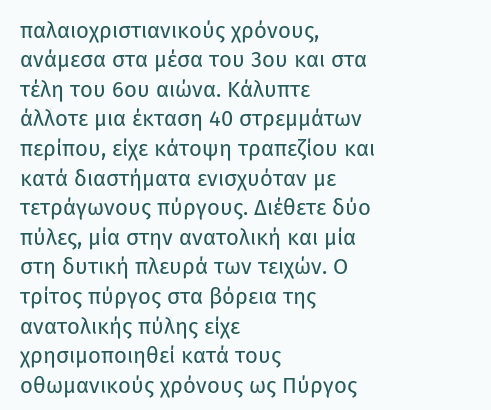παλαιοχριστιανικούς χρόνους, ανάμεσα στα μέσα του 3ου και στα τέλη του 6ου αιώνα. Κάλυπτε άλλοτε μια έκταση 40 στρεμμάτων περίπου, είχε κάτοψη τραπεζίου και κατά διαστήματα ενισχυόταν με τετράγωνους πύργους. Διέθετε δύο πύλες, μία στην ανατολική και μία στη δυτική πλευρά των τειχών. Ο τρίτος πύργος στα βόρεια της ανατολικής πύλης είχε χρησιμοποιηθεί κατά τους οθωμανικούς χρόνους ως Πύργος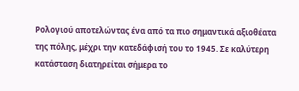Ρολογιού αποτελώντας ένα από τα πιο σημαντικά αξιοθέατα της πόλης, μέχρι την κατεδάφισή του το 1945. Σε καλύτερη κατάσταση διατηρείται σήμερα το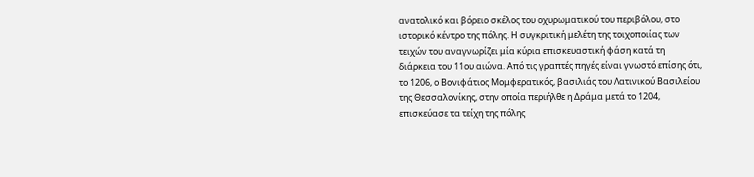ανατολικό και βόρειο σκέλος του οχυρωματικού του περιβόλου, στο ιστορικό κέντρο της πόλης. Η συγκριτική μελέτη της τοιχοποιίας των τειχών του αναγνωρίζει μία κύρια επισκευαστική φάση κατά τη διάρκεια του 11ου αιώνα. Από τις γραπτές πηγές είναι γνωστό επίσης ότι, το 1206, ο Βονιφάτιος Μομφερατικός, βασιλιάς του Λατινικού Βασιλείου της Θεσσαλονίκης, στην οποία περιήλθε η Δράμα μετά το 1204, επισκεύασε τα τείχη της πόλης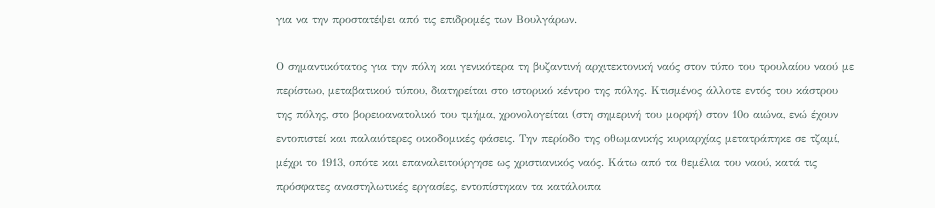για να την προστατέψει από τις επιδρομές των Βουλγάρων.

Ο σημαντικότατος για την πόλη και γενικότερα τη βυζαντινή αρχιτεκτονική ναός στον τύπο του τρουλαίου ναού με περίστωο, μεταβατικού τύπου, διατηρείται στο ιστορικό κέντρο της πόλης. Κτισμένος άλλοτε εντός του κάστρου της πόλης, στο βορειοανατολικό του τμήμα, χρονολογείται (στη σημερινή του μορφή) στον 10ο αιώνα, ενώ έχουν εντοπιστεί και παλαιότερες οικοδομικές φάσεις. Την περίοδο της οθωμανικής κυριαρχίας μετατράπηκε σε τζαμί, μέχρι το 1913, οπότε και επαναλειτούργησε ως χριστιανικός ναός. Κάτω από τα θεμέλια του ναού, κατά τις πρόσφατες αναστηλωτικές εργασίες, εντοπίστηκαν τα κατάλοιπα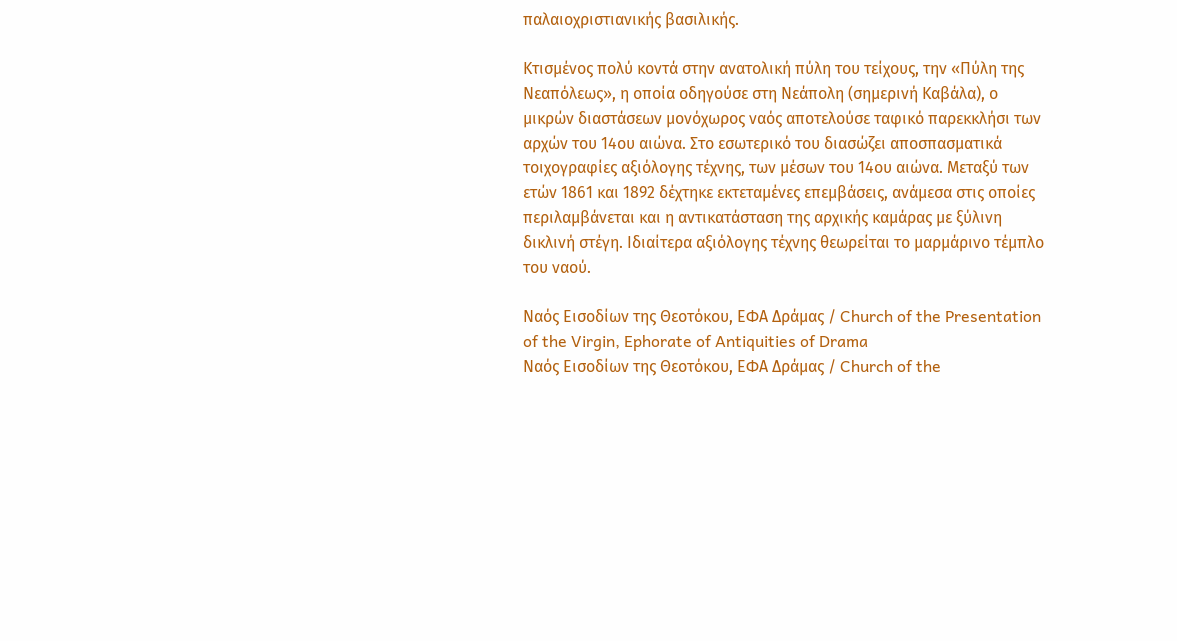παλαιοχριστιανικής βασιλικής.

Κτισμένος πολύ κοντά στην ανατολική πύλη του τείχους, την «Πύλη της Νεαπόλεως», η οποία οδηγούσε στη Νεάπολη (σημερινή Καβάλα), ο μικρών διαστάσεων μονόχωρος ναός αποτελούσε ταφικό παρεκκλήσι των αρχών του 14ου αιώνα. Στο εσωτερικό του διασώζει αποσπασματικά τοιχογραφίες αξιόλογης τέχνης, των μέσων του 14ου αιώνα. Μεταξύ των ετών 1861 και 1892 δέχτηκε εκτεταμένες επεμβάσεις, ανάμεσα στις οποίες περιλαμβάνεται και η αντικατάσταση της αρχικής καμάρας με ξύλινη δικλινή στέγη. Ιδιαίτερα αξιόλογης τέχνης θεωρείται το μαρμάρινο τέμπλο του ναού.

Ναός Εισοδίων της Θεοτόκου, ΕΦΑ Δράμας / Church of the Presentation of the Virgin, Ephorate of Antiquities of Drama
Ναός Εισοδίων της Θεοτόκου, ΕΦΑ Δράμας / Church of the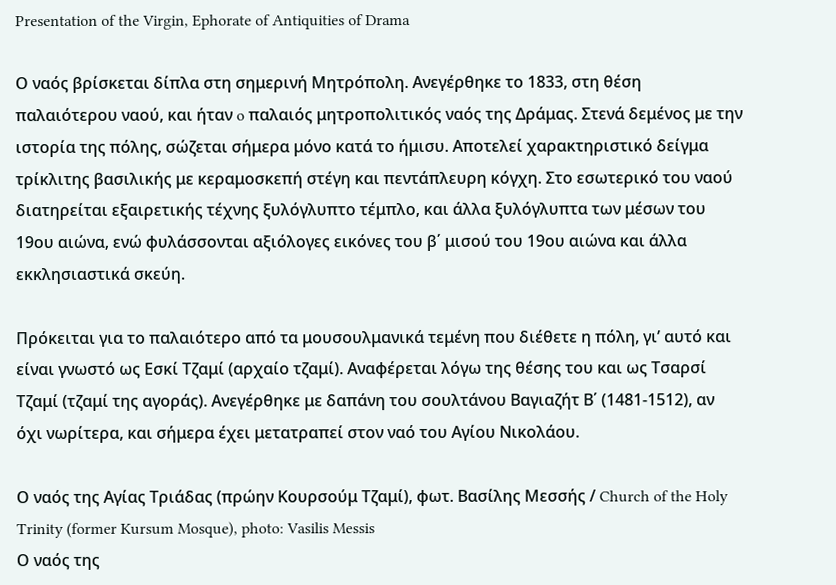Presentation of the Virgin, Ephorate of Antiquities of Drama

Ο ναός βρίσκεται δίπλα στη σημερινή Μητρόπολη. Ανεγέρθηκε το 1833, στη θέση παλαιότερου ναού, και ήταν o παλαιός μητροπολιτικός ναός της Δράμας. Στενά δεμένος με την ιστορία της πόλης, σώζεται σήμερα μόνο κατά το ήμισυ. Αποτελεί χαρακτηριστικό δείγμα τρίκλιτης βασιλικής με κεραμοσκεπή στέγη και πεντάπλευρη κόγχη. Στο εσωτερικό του ναού διατηρείται εξαιρετικής τέχνης ξυλόγλυπτο τέμπλο, και άλλα ξυλόγλυπτα των μέσων του 19ου αιώνα, ενώ φυλάσσονται αξιόλογες εικόνες του β΄ μισού του 19ου αιώνα και άλλα εκκλησιαστικά σκεύη.

Πρόκειται για το παλαιότερο από τα μουσουλμανικά τεμένη που διέθετε η πόλη, γι’ αυτό και είναι γνωστό ως Εσκί Τζαμί (αρχαίο τζαμί). Αναφέρεται λόγω της θέσης του και ως Τσαρσί Τζαμί (τζαμί της αγοράς). Ανεγέρθηκε με δαπάνη του σουλτάνου Βαγιαζήτ Β΄ (1481-1512), αν όχι νωρίτερα, και σήμερα έχει μετατραπεί στον ναό του Αγίου Νικολάου.

Ο ναός της Αγίας Τριάδας (πρώην Κουρσούμ Τζαμί), φωτ. Βασίλης Μεσσής / Church of the Holy Trinity (former Kursum Mosque), photo: Vasilis Messis
Ο ναός της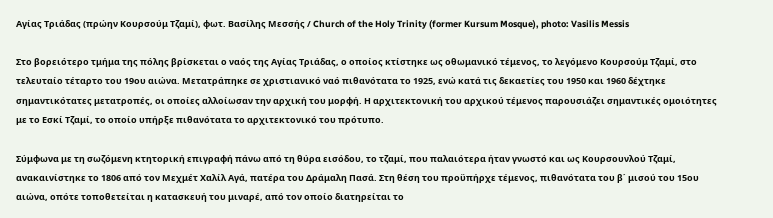Αγίας Τριάδας (πρώην Κουρσούμ Τζαμί), φωτ. Βασίλης Μεσσής / Church of the Holy Trinity (former Kursum Mosque), photo: Vasilis Messis

Στο βορειότερο τμήμα της πόλης βρίσκεται ο ναός της Αγίας Τριάδας, ο οποίος κτίστηκε ως οθωμανικό τέμενος, το λεγόμενο Κουρσούμ Τζαμί, στο τελευταίο τέταρτο του 19ου αιώνα. Μετατράπηκε σε χριστιανικό ναό πιθανότατα το 1925, ενώ κατά τις δεκαετίες του 1950 και 1960 δέχτηκε σημαντικότατες μετατροπές, οι οποίες αλλοίωσαν την αρχική του μορφή. Η αρχιτεκτονική του αρχικού τέμενος παρουσιάζει σημαντικές ομοιότητες με το Εσκί Τζαμί, το οποίο υπήρξε πιθανότατα το αρχιτεκτονικό του πρότυπο.

Σύμφωνα με τη σωζόμενη κτητορική επιγραφή πάνω από τη θύρα εισόδου, το τζαμί, που παλαιότερα ήταν γνωστό και ως Κουρσουνλού Τζαμί, ανακαινίστηκε το 1806 από τον Μεχμέτ Χαλίλ Αγά, πατέρα του Δράμαλη Πασά. Στη θέση του προϋπήρχε τέμενος, πιθανότατα του β΄ μισού του 15ου αιώνα, οπότε τοποθετείται η κατασκευή του μιναρέ, από τον οποίο διατηρείται το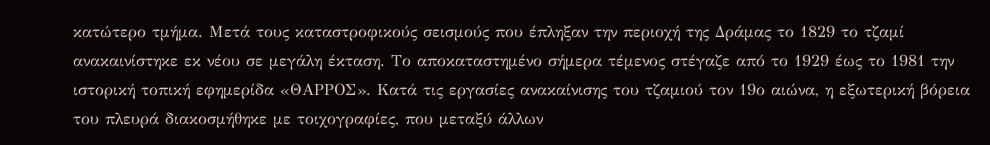κατώτερο τμήμα. Μετά τους καταστροφικούς σεισμούς που έπληξαν την περιοχή της Δράμας το 1829 το τζαμί ανακαινίστηκε εκ νέου σε μεγάλη έκταση. Το αποκαταστημένο σήμερα τέμενος στέγαζε από το 1929 έως το 1981 την ιστορική τοπική εφημερίδα «ΘΑΡΡΟΣ». Κατά τις εργασίες ανακαίνισης του τζαμιού τον 19ο αιώνα, η εξωτερική βόρεια του πλευρά διακοσμήθηκε με τοιχογραφίες, που μεταξύ άλλων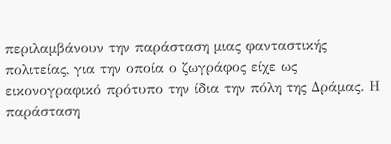περιλαμβάνουν την παράσταση μιας φανταστικής πολιτείας, για την οποία ο ζωγράφος είχε ως εικονογραφικό πρότυπο την ίδια την πόλη της Δράμας. Η παράσταση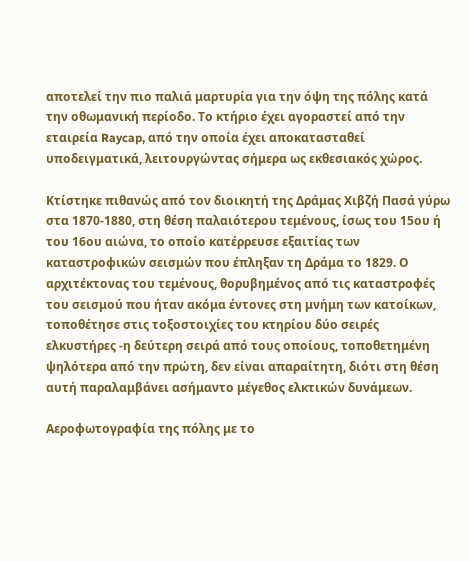αποτελεί την πιο παλιά μαρτυρία για την όψη της πόλης κατά την οθωμανική περίοδο. Το κτήριο έχει αγοραστεί από την εταιρεία Raycap, από την οποία έχει αποκατασταθεί υποδειγματικά, λειτουργώντας σήμερα ως εκθεσιακός χώρος.

Κτίστηκε πιθανώς από τον διοικητή της Δράμας Χιβζή Πασά γύρω στα 1870-1880, στη θέση παλαιότερου τεμένους, ίσως του 15ου ή του 16ου αιώνα, το οποίο κατέρρευσε εξαιτίας των καταστροφικών σεισμών που έπληξαν τη Δράμα το 1829. Ο αρχιτέκτονας του τεμένους, θορυβημένος από τις καταστροφές του σεισμού που ήταν ακόμα έντονες στη μνήμη των κατοίκων, τοποθέτησε στις τοξοστοιχίες του κτηρίου δύο σειρές ελκυστήρες -η δεύτερη σειρά από τους οποίους, τοποθετημένη ψηλότερα από την πρώτη, δεν είναι απαραίτητη, διότι στη θέση αυτή παραλαμβάνει ασήμαντο μέγεθος ελκτικών δυνάμεων.

Αεροφωτογραφία της πόλης με το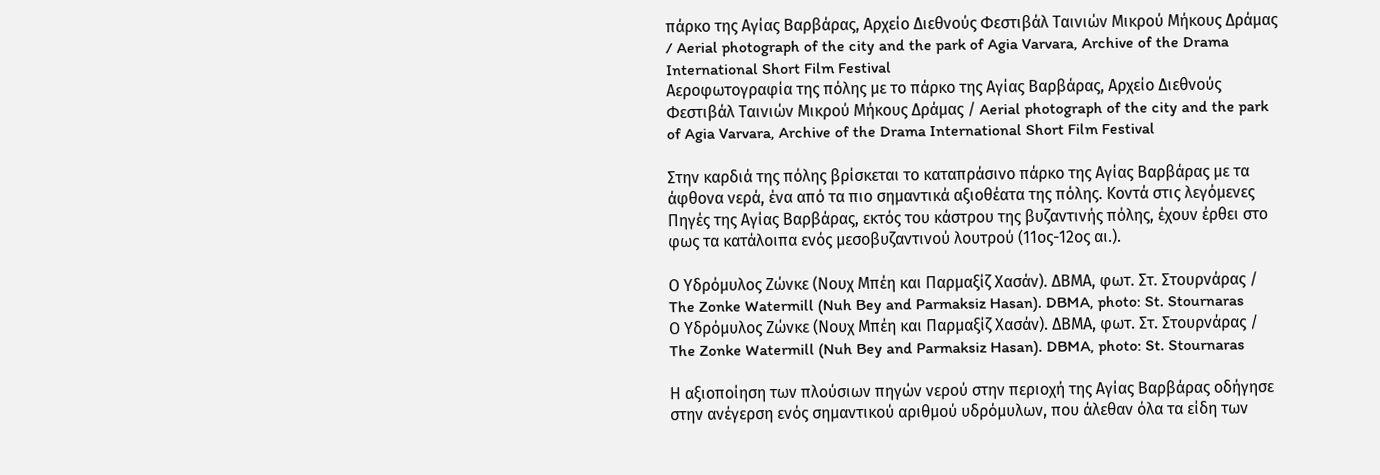πάρκο της Αγίας Βαρβάρας, Αρχείο Διεθνούς Φεστιβάλ Ταινιών Μικρού Μήκους Δράμας / Aerial photograph of the city and the park of Agia Varvara, Archive of the Drama International Short Film Festival
Αεροφωτογραφία της πόλης με το πάρκο της Αγίας Βαρβάρας, Αρχείο Διεθνούς Φεστιβάλ Ταινιών Μικρού Μήκους Δράμας / Aerial photograph of the city and the park of Agia Varvara, Archive of the Drama International Short Film Festival

Στην καρδιά της πόλης βρίσκεται το καταπράσινο πάρκο της Αγίας Βαρβάρας με τα άφθονα νερά, ένα από τα πιο σημαντικά αξιοθέατα της πόλης. Κοντά στις λεγόμενες Πηγές της Αγίας Βαρβάρας, εκτός του κάστρου της βυζαντινής πόλης, έχουν έρθει στο φως τα κατάλοιπα ενός μεσοβυζαντινού λουτρού (11ος-12ος αι.).

Ο Υδρόμυλος Ζώνκε (Νουχ Μπέη και Παρμαξίζ Χασάν). ΔΒΜΑ, φωτ. Στ. Στουρνάρας / The Zonke Watermill (Nuh Bey and Parmaksiz Hasan). DBMA, photo: St. Stournaras
Ο Υδρόμυλος Ζώνκε (Νουχ Μπέη και Παρμαξίζ Χασάν). ΔΒΜΑ, φωτ. Στ. Στουρνάρας / The Zonke Watermill (Nuh Bey and Parmaksiz Hasan). DBMA, photo: St. Stournaras

Η αξιοποίηση των πλούσιων πηγών νερού στην περιοχή της Αγίας Βαρβάρας οδήγησε στην ανέγερση ενός σημαντικού αριθμού υδρόμυλων, που άλεθαν όλα τα είδη των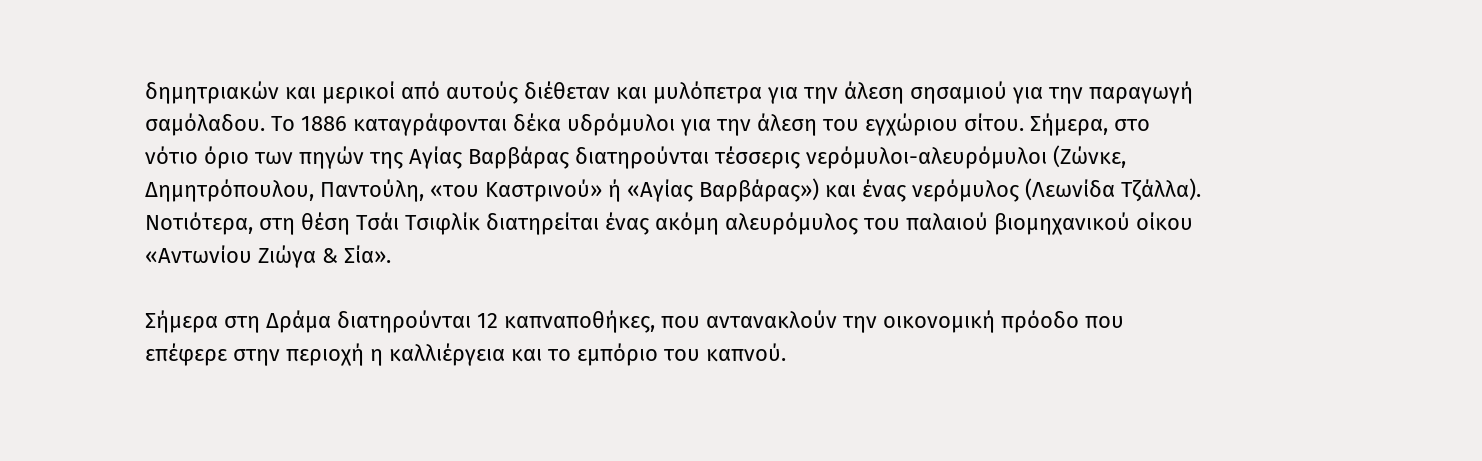δημητριακών και μερικοί από αυτούς διέθεταν και μυλόπετρα για την άλεση σησαμιού για την παραγωγή σαμόλαδου. Το 1886 καταγράφονται δέκα υδρόμυλοι για την άλεση του εγχώριου σίτου. Σήμερα, στο νότιο όριο των πηγών της Αγίας Βαρβάρας διατηρούνται τέσσερις νερόμυλοι-αλευρόμυλοι (Ζώνκε, Δημητρόπουλου, Παντούλη, «του Καστρινού» ή «Αγίας Βαρβάρας») και ένας νερόμυλος (Λεωνίδα Τζάλλα). Νοτιότερα, στη θέση Τσάι Τσιφλίκ διατηρείται ένας ακόμη αλευρόμυλος του παλαιού βιομηχανικού οίκου «Αντωνίου Ζιώγα & Σία».

Σήμερα στη Δράμα διατηρούνται 12 καπναποθήκες, που αντανακλούν την οικονομική πρόοδο που επέφερε στην περιοχή η καλλιέργεια και το εμπόριο του καπνού.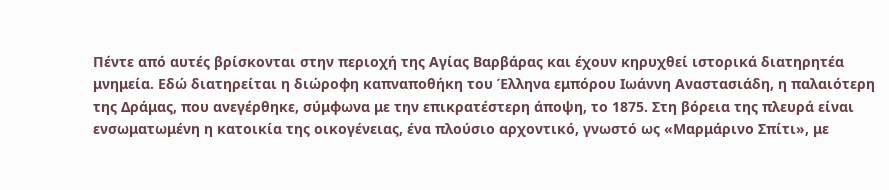Πέντε από αυτές βρίσκονται στην περιοχή της Αγίας Βαρβάρας και έχουν κηρυχθεί ιστορικά διατηρητέα μνημεία. Εδώ διατηρείται η διώροφη καπναποθήκη του Έλληνα εμπόρου Ιωάννη Αναστασιάδη, η παλαιότερη της Δράμας, που ανεγέρθηκε, σύμφωνα με την επικρατέστερη άποψη, το 1875. Στη βόρεια της πλευρά είναι ενσωματωμένη η κατοικία της οικογένειας, ένα πλούσιο αρχοντικό, γνωστό ως «Μαρμάρινο Σπίτι», με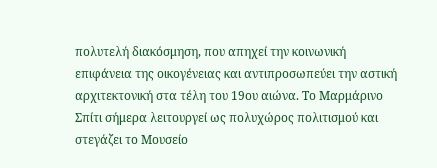πολυτελή διακόσμηση, που απηχεί την κοινωνική επιφάνεια της οικογένειας και αντιπροσωπεύει την αστική αρχιτεκτονική στα τέλη του 19ου αιώνα. Το Μαρμάρινο Σπίτι σήμερα λειτουργεί ως πολυχώρος πολιτισμού και στεγάζει το Μουσείο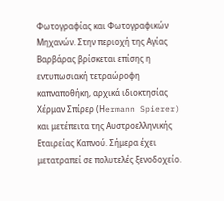Φωτογραφίας και Φωτογραφικών Μηχανών. Στην περιοχή της Αγίας Βαρβάρας βρίσκεται επίσης η εντυπωσιακή τετραώροφη καπναποθήκη, αρχικά ιδιοκτησίας Χέρμαν Σπίρερ (Ηermann Spierer) και μετέπειτα της Αυστροελληνικής Εταιρείας Καπνού. Σήμερα έχει μετατραπεί σε πολυτελές ξενοδοχείο.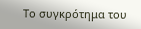Το συγκρότημα του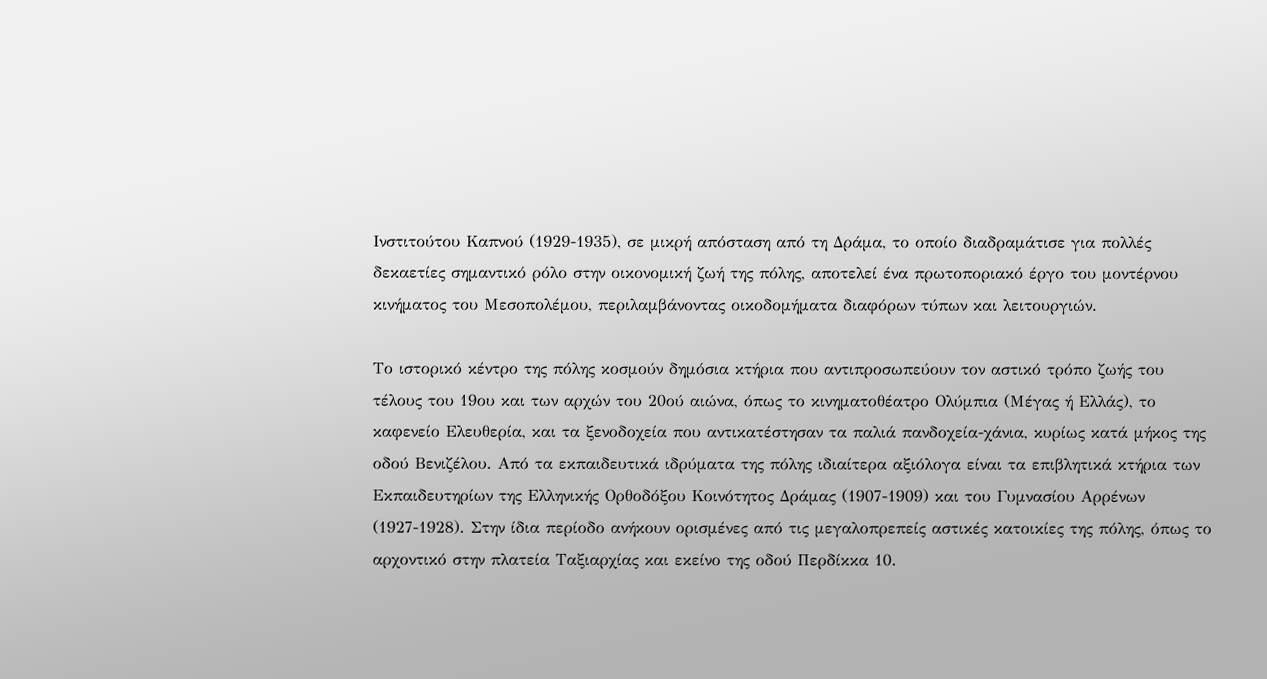Ινστιτούτου Καπνού (1929-1935), σε μικρή απόσταση από τη Δράμα, το οποίο διαδραμάτισε για πολλές δεκαετίες σημαντικό ρόλο στην οικονομική ζωή της πόλης, αποτελεί ένα πρωτοποριακό έργο του μοντέρνου κινήματος του Μεσοπολέμου, περιλαμβάνοντας οικοδομήματα διαφόρων τύπων και λειτουργιών.

Το ιστορικό κέντρο της πόλης κοσμούν δημόσια κτήρια που αντιπροσωπεύουν τον αστικό τρόπο ζωής του τέλους του 19ου και των αρχών του 20ού αιώνα, όπως το κινηματοθέατρο Ολύμπια (Μέγας ή Ελλάς), το καφενείο Ελευθερία, και τα ξενοδοχεία που αντικατέστησαν τα παλιά πανδοχεία-χάνια, κυρίως κατά μήκος της οδού Βενιζέλου. Από τα εκπαιδευτικά ιδρύματα της πόλης ιδιαίτερα αξιόλογα είναι τα επιβλητικά κτήρια των Εκπαιδευτηρίων της Ελληνικής Ορθοδόξου Κοινότητος Δράμας (1907-1909) και του Γυμνασίου Αρρένων (1927-1928). Στην ίδια περίοδο ανήκουν ορισμένες από τις μεγαλοπρεπείς αστικές κατοικίες της πόλης, όπως το αρχοντικό στην πλατεία Ταξιαρχίας και εκείνο της οδού Περδίκκα 10.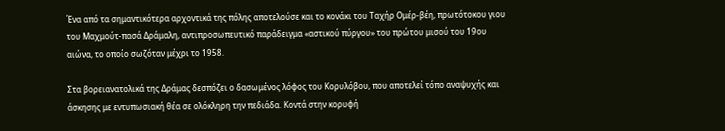Ένα από τα σημαντικότερα αρχοντικά της πόλης αποτελούσε και το κονάκι του Ταχήρ Ομέρ-βέη, πρωτότοκου γιου του Μαχμούτ-πασά Δράμαλη, αντιπροσωπευτικό παράδειγμα «αστικού πύργου» του πρώτου μισού του 19ου αιώνα, το οποίο σωζόταν μέχρι το 1958.

Στα βορειανατολικά της Δράμας δεσπόζει ο δασωμένος λόφος του Κορυλόβου, που αποτελεί τόπο αναψυχής και άσκησης με εντυπωσιακή θέα σε ολόκληρη την πεδιάδα. Κοντά στην κορυφή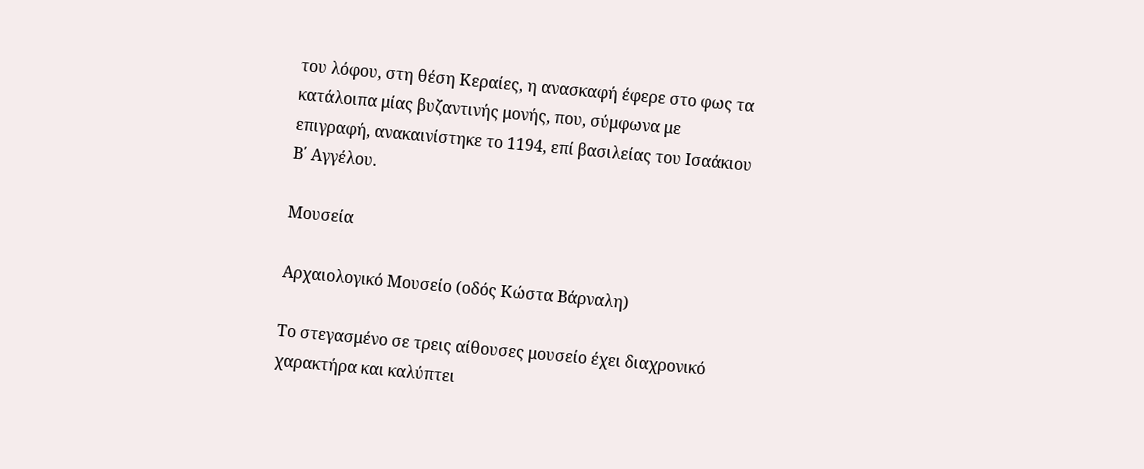του λόφου, στη θέση Κεραίες, η ανασκαφή έφερε στο φως τα κατάλοιπα μίας βυζαντινής μονής, που, σύμφωνα με επιγραφή, ανακαινίστηκε το 1194, επί βασιλείας του Ισαάκιου Β΄ Αγγέλου.

Μουσεία

Αρχαιολογικό Μουσείο (οδός Κώστα Βάρναλη)

Το στεγασμένο σε τρεις αίθουσες μουσείο έχει διαχρονικό χαρακτήρα και καλύπτει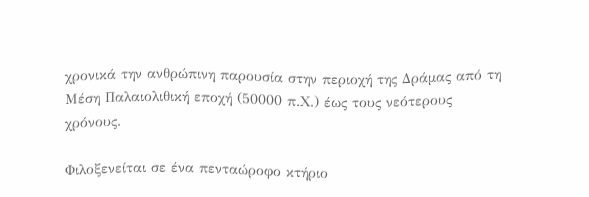χρονικά την ανθρώπινη παρουσία στην περιοχή της Δράμας από τη Μέση Παλαιολιθική εποχή (50000 π.Χ.) έως τους νεότερους χρόνους.

Φιλοξενείται σε ένα πενταώροφο κτήριο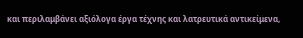και περιλαμβάνει αξιόλογα έργα τέχνης και λατρευτικά αντικείμενα,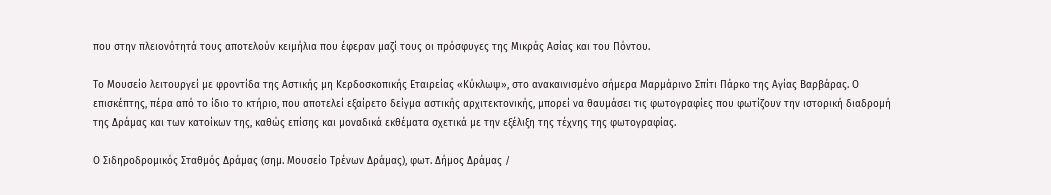που στην πλειονότητά τους αποτελούν κειμήλια που έφεραν μαζί τους οι πρόσφυγες της Μικράς Ασίας και του Πόντου.

Το Μουσείο λειτουργεί με φροντίδα της Αστικής μη Κερδοσκοπικής Εταιρείας «Κύκλωψ», στο ανακαινισμένο σήμερα Μαρμάρινο Σπίτι Πάρκο της Αγίας Βαρβάρας. Ο επισκέπτης, πέρα από το ίδιο το κτήριο, που αποτελεί εξαίρετο δείγμα αστικής αρχιτεκτονικής, μπορεί να θαυμάσει τις φωτογραφίες που φωτίζουν την ιστορική διαδρομή της Δράμας και των κατοίκων της, καθώς επίσης και μοναδικά εκθέματα σχετικά με την εξέλιξη της τέχνης της φωτογραφίας.

Ο Σιδηροδρομικός Σταθμός Δράμας (σημ. Μουσείο Τρένων Δράμας), φωτ. Δήμος Δράμας /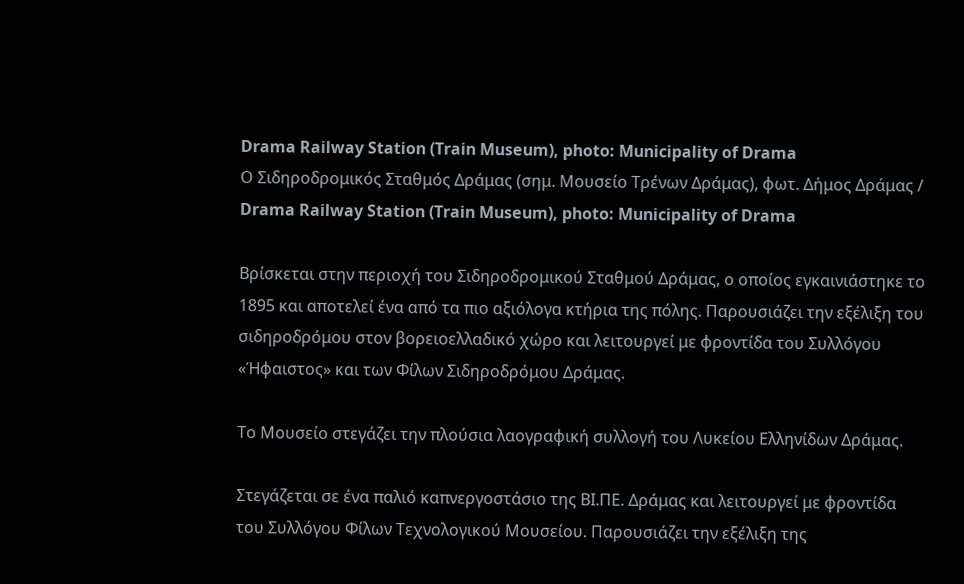Drama Railway Station (Train Museum), photo: Municipality of Drama
Ο Σιδηροδρομικός Σταθμός Δράμας (σημ. Μουσείο Τρένων Δράμας), φωτ. Δήμος Δράμας / Drama Railway Station (Train Museum), photo: Municipality of Drama

Βρίσκεται στην περιοχή του Σιδηροδρομικού Σταθμού Δράμας, ο οποίος εγκαινιάστηκε το 1895 και αποτελεί ένα από τα πιο αξιόλογα κτήρια της πόλης. Παρουσιάζει την εξέλιξη του σιδηροδρόμου στον βορειοελλαδικό χώρο και λειτουργεί με φροντίδα του Συλλόγου «Ήφαιστος» και των Φίλων Σιδηροδρόμου Δράμας.

Το Μουσείο στεγάζει την πλούσια λαογραφική συλλογή του Λυκείου Ελληνίδων Δράμας.

Στεγάζεται σε ένα παλιό καπνεργοστάσιο της ΒΙ.ΠΕ. Δράμας και λειτουργεί με φροντίδα του Συλλόγου Φίλων Τεχνολογικού Μουσείου. Παρουσιάζει την εξέλιξη της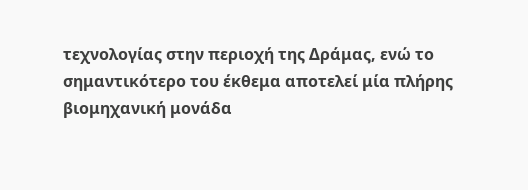τεχνολογίας στην περιοχή της Δράμας, ενώ το σημαντικότερο του έκθεμα αποτελεί μία πλήρης βιομηχανική μονάδα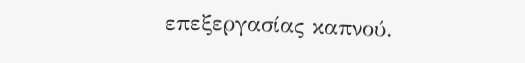επεξεργασίας καπνού.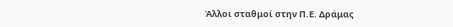Άλλοι σταθμοί στην Π.Ε. Δράμας